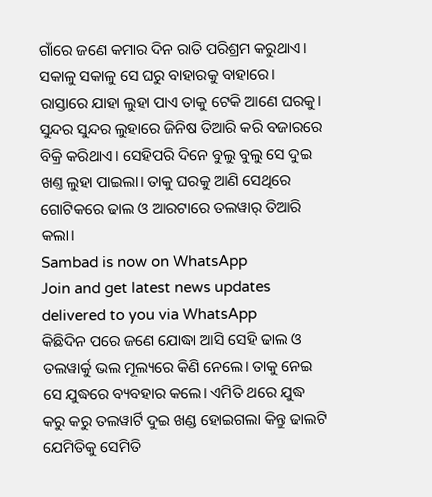ଗାଁରେ ଜଣେ କମାର ଦିନ ରାତି ପରିଶ୍ରମ କରୁଥାଏ। ସକାଳୁ ସକାଳୁ ସେ ଘରୁ ବାହାରକୁ ବାହାରେ। ରାସ୍ତାରେ ଯାହା ଲୁହା ପାଏ ତାକୁ ଟେକି ଆଣେ ଘରକୁ। ସୁନ୍ଦର ସୁନ୍ଦର ଲୁହାରେ ଜିନିଷ ତିଆରି କରି ବଜାରରେ ବିକ୍ରି କରିଥାଏ। ସେହିପରି ଦିନେ ବୁଲୁ ବୁଲୁ ସେ ଦୁଇ ଖଣ୍ତ ଲୁହା ପାଇଲା। ତାକୁ ଘରକୁ ଆଣି ସେଥିରେ ଗୋଟିକରେ ଢାଲ ଓ ଆରଟାରେ ତଲୱାର୍ ତିଆରି କଲା।
Sambad is now on WhatsApp
Join and get latest news updates delivered to you via WhatsApp
କିଛିଦିନ ପରେ ଜଣେ ଯୋଦ୍ଧା ଆସି ସେହି ଢାଲ ଓ ତଲୱାର୍କୁ ଭଲ ମୂଲ୍ୟରେ କିଣି ନେଲେ। ତାକୁ ନେଇ ସେ ଯୁଦ୍ଧରେ ବ୍ୟବହାର କଲେ। ଏମିତି ଥରେ ଯୁଦ୍ଧ କରୁ କରୁ ତଲୱାର୍ଟି ଦୁଇ ଖଣ୍ଡ ହୋଇଗଲା କିନ୍ତୁ ଢାଲଟି ଯେମିତିକୁ ସେମିତି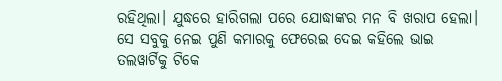ରହିଥିଲା। ଯୁଦ୍ଧରେ ହାରିଗଲା ପରେ ଯୋଦ୍ଧାଙ୍କର ମନ ବି ଖରାପ ହେଲା। ସେ ସବୁକୁ ନେଇ ପୁଣି କମାରକୁ ଫେରେଇ ଦେଇ କହିଲେ ଭାଇ ତଲୱାର୍ଟିକୁ ଟିକେ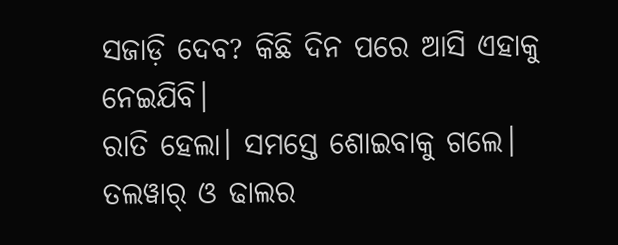ସଜାଡ଼ି ଦେବ? କିଛି ଦିନ ପରେ ଆସି ଏହାକୁ ନେଇଯିବି।
ରାତି ହେଲା। ସମସ୍ତେ ଶୋଇବାକୁ ଗଲେ। ତଲୱାର୍ ଓ ଢାଲର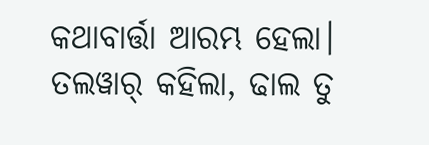କଥାବାର୍ତ୍ତା ଆରମ୍ଭ ହେଲା। ତଲୱାର୍ କହିଲା, ଢାଲ ତୁ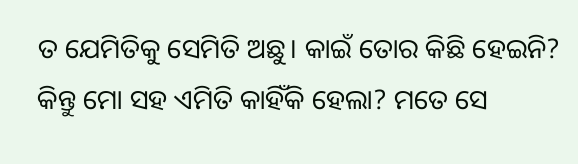ତ ଯେମିତିକୁ ସେମିତି ଅଛୁ। କାଇଁ ତୋର କିଛି ହେଇନି? କିନ୍ତୁ ମୋ ସହ ଏମିତି କାହିଁକି ହେଲା? ମତେ ସେ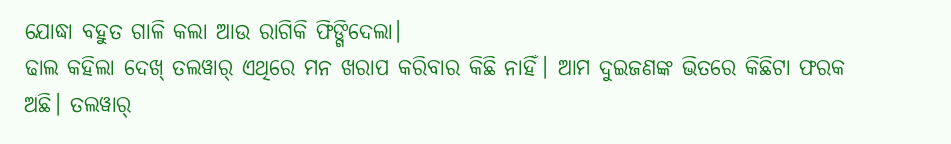ଯୋଦ୍ଧା ବହୁତ ଗାଳି କଲା ଆଉ ରାଗିକି ଫିଙ୍ଗିଦେଲା।
ଢାଲ କହିଲା ଦେଖ୍ ତଲୱାର୍ ଏଥିରେ ମନ ଖରାପ କରିବାର କିଛି ନାହିଁ। ଆମ ଦୁଇଜଣଙ୍କ ଭିତରେ କିଛିଟା ଫରକ ଅଛି। ତଲୱାର୍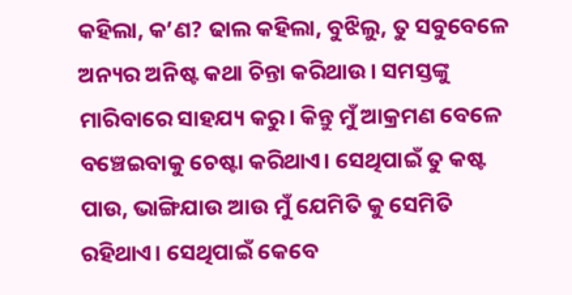କହିଲା, କ’ଣ? ଢାଲ କହିଲା, ବୁଝିଲୁ, ତୁ ସବୁବେଳେ ଅନ୍ୟର ଅନିଷ୍ଟ କଥା ଚିନ୍ତା କରିଥାଉ। ସମସ୍ତଙ୍କୁ ମାରିବାରେ ସାହଯ୍ୟ କରୁ। କିନ୍ତୁ ମୁଁ ଆକ୍ରମଣ ବେଳେ ବଞ୍ଚେଇବାକୁ ଚେଷ୍ଟା କରିଥାଏ। ସେଥିପାଇଁ ତୁ କଷ୍ଟ ପାଉ, ଭାଙ୍ଗିଯାଉ ଆଉ ମୁଁ ଯେମିତି କୁ ସେମିତି ରହିଥାଏ। ସେଥିପାଇଁ କେବେ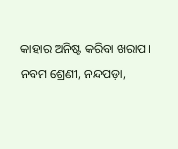କାହାର ଅନିଷ୍ଟ କରିବା ଖରାପ।
ନବମ ଶ୍ରେଣୀ, ନନ୍ଦପଡ଼ା,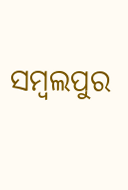ସମ୍ବଲପୁର